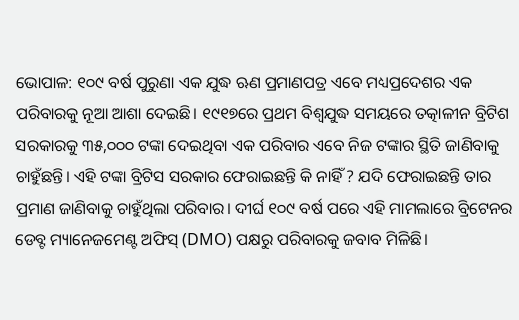ଭୋପାଳ: ୧୦୯ ବର୍ଷ ପୁରୁଣା ଏକ ଯୁଦ୍ଧ ଋଣ ପ୍ରମାଣପତ୍ର ଏବେ ମଧ୍ୟପ୍ରଦେଶର ଏକ ପରିବାରକୁ ନୂଆ ଆଶା ଦେଇଛି। ୧୯୧୭ରେ ପ୍ରଥମ ବିଶ୍ୱଯୁଦ୍ଧ ସମୟରେ ତତ୍କାଳୀନ ବ୍ରିଟିଶ ସରକାରକୁ ୩୫,୦୦୦ ଟଙ୍କା ଦେଇଥିବା ଏକ ପରିବାର ଏବେ ନିଜ ଟଙ୍କାର ସ୍ଥିତି ଜାଣିବାକୁ ଚାହୁଁଛନ୍ତି। ଏହି ଟଙ୍କା ବ୍ରିଟିସ ସରକାର ଫେରାଇଛନ୍ତି କି ନାହିଁ ? ଯଦି ଫେରାଇଛନ୍ତି ତାର ପ୍ରମାଣ ଜାଣିବାକୁ ଚାହୁଁଥିଲା ପରିବାର। ଦୀର୍ଘ ୧୦୯ ବର୍ଷ ପରେ ଏହି ମାମଲାରେ ବ୍ରିଟେନର ଡେବ୍ଟ ମ୍ୟାନେଜମେଣ୍ଟ ଅଫିସ୍ (DMO) ପକ୍ଷରୁ ପରିବାରକୁ ଜବାବ ମିଳିଛି।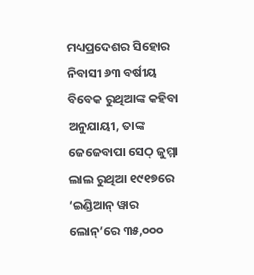ମଧ୍ୟପ୍ରଦେଶର ସିହୋର ନିବାସୀ ୬୩ ବର୍ଷୀୟ ବିବେକ ରୁଥିଆଙ୍କ କହିବା ଅନୁଯାୟୀ, ତାଙ୍କ ଜେଜେବାପା ସେଠ୍ ଜୁମ୍ମା ଲାଲ ରୁଥିଆ ୧୯୧୭ରେ ‘ଇଣ୍ଡିଆନ୍ ୱାର ଲୋନ୍’ରେ ୩୫,୦୦୦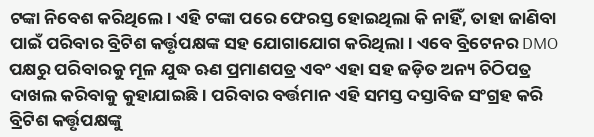ଟଙ୍କା ନିବେଶ କରିଥିଲେ। ଏହି ଟଙ୍କା ପରେ ଫେରସ୍ତ ହୋଇଥିଲା କି ନାହିଁ, ତାହା ଜାଣିବା ପାଇଁ ପରିବାର ବ୍ରିଟିଶ କର୍ତ୍ତୃପକ୍ଷଙ୍କ ସହ ଯୋଗାଯୋଗ କରିଥିଲା। ଏବେ ବ୍ରିଟେନର DMO ପକ୍ଷରୁ ପରିବାରକୁ ମୂଳ ଯୁଦ୍ଧ ଋଣ ପ୍ରମାଣପତ୍ର ଏବଂ ଏହା ସହ ଜଡ଼ିତ ଅନ୍ୟ ଚିଠିପତ୍ର ଦାଖଲ କରିବାକୁ କୁହାଯାଇଛି। ପରିବାର ବର୍ତ୍ତମାନ ଏହି ସମସ୍ତ ଦସ୍ତାବିଜ ସଂଗ୍ରହ କରି ବ୍ରିଟିଶ କର୍ତ୍ତୃପକ୍ଷଙ୍କୁ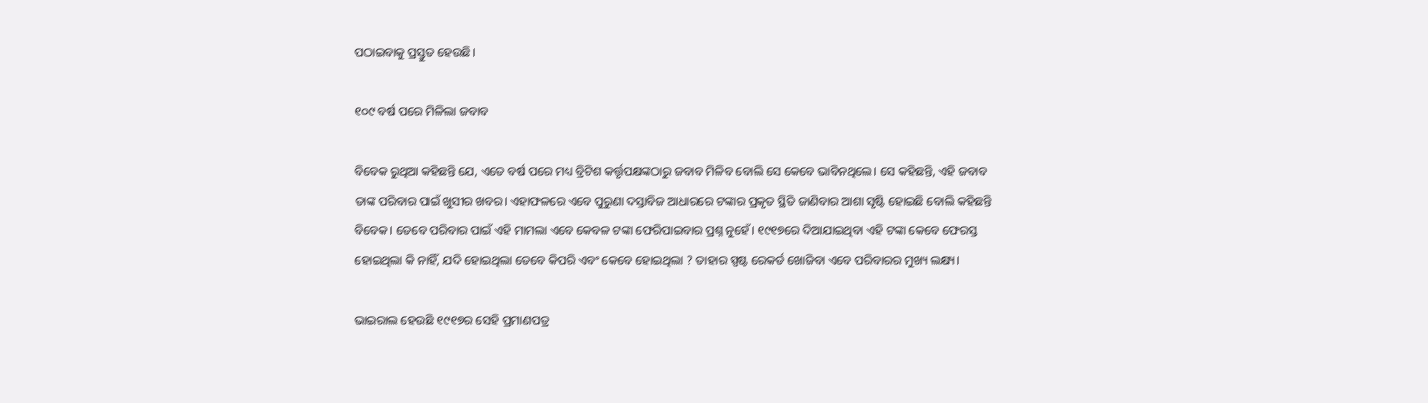ପଠାଇବାକୁ ପ୍ରସ୍ତୁତ ହେଉଛି।

୧୦୯ ବର୍ଷ ପରେ ମିଳିଲା ଜବାବ

ବିବେକ ରୁଥିଆ କହିଛନ୍ତି ଯେ, ଏତେ ବର୍ଷ ପରେ ମଧ୍ୟ ବ୍ରିଟିଶ କର୍ତ୍ତୃପକ୍ଷଙ୍କଠାରୁ ଜବାବ ମିଳିବ ବୋଲି ସେ କେବେ ଭାବିନଥିଲେ। ସେ କହିଛନ୍ତି, ଏହି ଜବାବ ତାଙ୍କ ପରିବାର ପାଇଁ ଖୁସୀର ଖବର। ଏହାଫଳରେ ଏବେ ପୁରୁଣା ଦସ୍ତାବିଜ ଆଧାରରେ ଟଙ୍କାର ପ୍ରକୃତ ସ୍ଥିତି ଜାଣିବାର ଆଶା ସୃଷ୍ଟି ହୋଇଛି ବୋଲି କହିଛନ୍ତି ବିବେକ। ତେବେ ପରିବାର ପାଇଁ ଏହି ମାମଲା ଏବେ କେବଳ ଟଙ୍କା ଫେରିପାଇବାର ପ୍ରଶ୍ନ ନୁହେଁ। ୧୯୧୭ରେ ଦିଆଯାଇଥିବା ଏହି ଟଙ୍କା କେବେ ଫେରସ୍ତ ହୋଇଥିଲା କି ନାହିଁ, ଯଦି ହୋଇଥିଲା ତେବେ କିପରି ଏବଂ କେବେ ହୋଇଥିଲା ? ତାହାର ସ୍ପଷ୍ଟ ରେକର୍ଡ ଖୋଜିବା ଏବେ ପରିବାରର ମୁଖ୍ୟ ଲକ୍ଷ୍ୟ।

ଭାଇରାଲ ହେଉଛି ୧୯୧୭ର ସେହି ପ୍ରମାଣପତ୍ର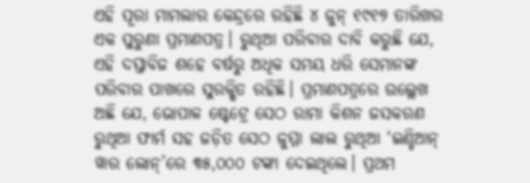ଏହି ପୂରା ମାମଲାର କେନ୍ଦ୍ରରେ ରହିଛି ୪ ଜୁନ୍ ୧୯୧୭ ତାରିଖର ଏକ ପୁରୁଣା ପ୍ରମାଣପତ୍ର। ରୁଥିଆ ପରିବାର ଦାବି କରୁଛି ଯେ, ଏହି ଦସ୍ତାବିଜ ଶହେ ବର୍ଷରୁ ଅଧିକ ସମୟ ଧରି ସେମାନଙ୍କ ପରିବାର ପାଖରେ ସୁରକ୍ଷିତ ରହିଛି। ପ୍ରମାଣପତ୍ରରେ ଉଲ୍ଲେଖ ଅଛି ଯେ, ଭୋପାଳ ଷ୍ଟେଟ୍ରେ ସେଠ ରାମା କିଶନ ଜସକରଣ ରୁଥିଆ ଫାର୍ମ ସହ ଜଡ଼ିତ ସେଠ ଜୁମ୍ମା ଲାଲ ରୁଥିଆ ‘ଇଣ୍ଡିଆନ୍ ୱାର ଲୋନ୍’ରେ ୩୫,୦୦୦ ଟଙ୍କା ଦେଇଥିଲେ। ପ୍ରଥମ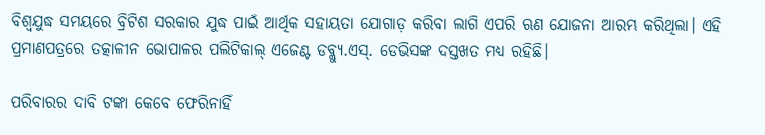ବିଶ୍ୱଯୁଦ୍ଧ ସମୟରେ ବ୍ରିଟିଶ ସରକାର ଯୁଦ୍ଧ ପାଇଁ ଆର୍ଥିକ ସହାୟତା ଯୋଗାଡ଼ କରିବା ଲାଗି ଏପରି ଋଣ ଯୋଜନା ଆରମ୍ଭ କରିଥିଲା। ଏହି ପ୍ରମାଣପତ୍ରରେ ତତ୍କାଳୀନ ଭୋପାଳର ପଲିଟିକାଲ୍ ଏଜେଣ୍ଟ ଡବ୍ଲ୍ୟୁ.ଏସ୍. ଡେଭିସଙ୍କ ଦସ୍ତଖତ ମଧ୍ୟ ରହିଛି।

ପରିବାରର ଦାବି ଟଙ୍କା କେବେ ଫେରିନାହିଁ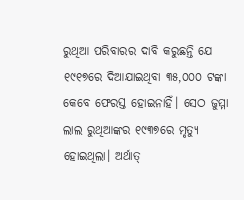ରୁଥିଆ ପରିବାରର ଦାବି କରୁଛନ୍ତି ଯେ ୧୯୧୭ରେ ଦିଆଯାଇଥିବା ୩୫,୦୦୦ ଟଙ୍କା କେବେ ଫେରସ୍ତ ହୋଇନାହିଁ। ସେଠ ଜୁମ୍ମା ଲାଲ ରୁଥିଆଙ୍କର ୧୯୩୭ରେ ମୃତ୍ୟୁ ହୋଇଥିଲା। ଅର୍ଥାତ୍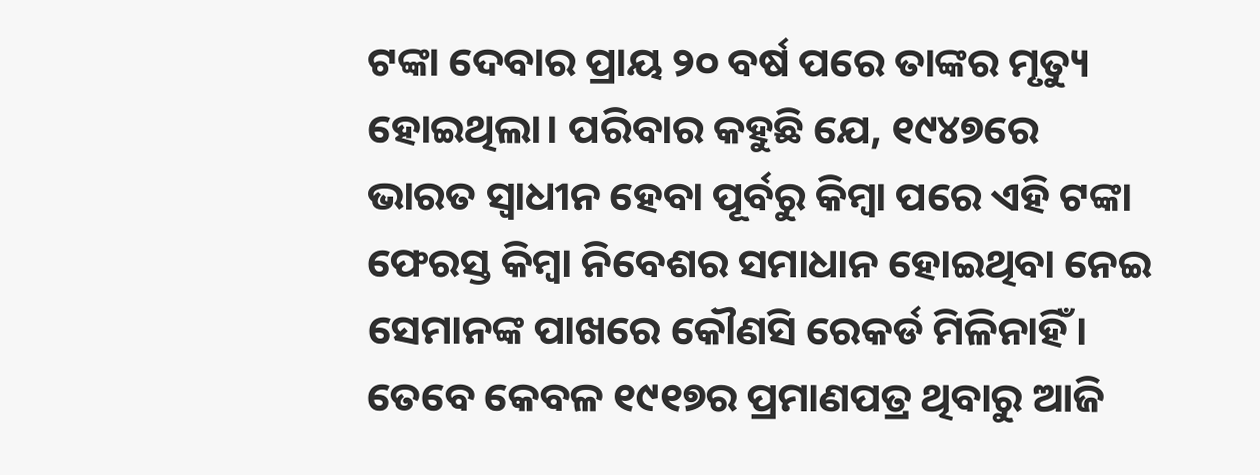ଟଙ୍କା ଦେବାର ପ୍ରାୟ ୨୦ ବର୍ଷ ପରେ ତାଙ୍କର ମୃତ୍ୟୁ ହୋଇଥିଲା। ପରିବାର କହୁଛି ଯେ, ୧୯୪୭ରେ ଭାରତ ସ୍ୱାଧୀନ ହେବା ପୂର୍ବରୁ କିମ୍ବା ପରେ ଏହି ଟଙ୍କା ଫେରସ୍ତ କିମ୍ବା ନିବେଶର ସମାଧାନ ହୋଇଥିବା ନେଇ ସେମାନଙ୍କ ପାଖରେ କୌଣସି ରେକର୍ଡ ମିଳିନାହିଁ। ତେବେ କେବଳ ୧୯୧୭ର ପ୍ରମାଣପତ୍ର ଥିବାରୁ ଆଜି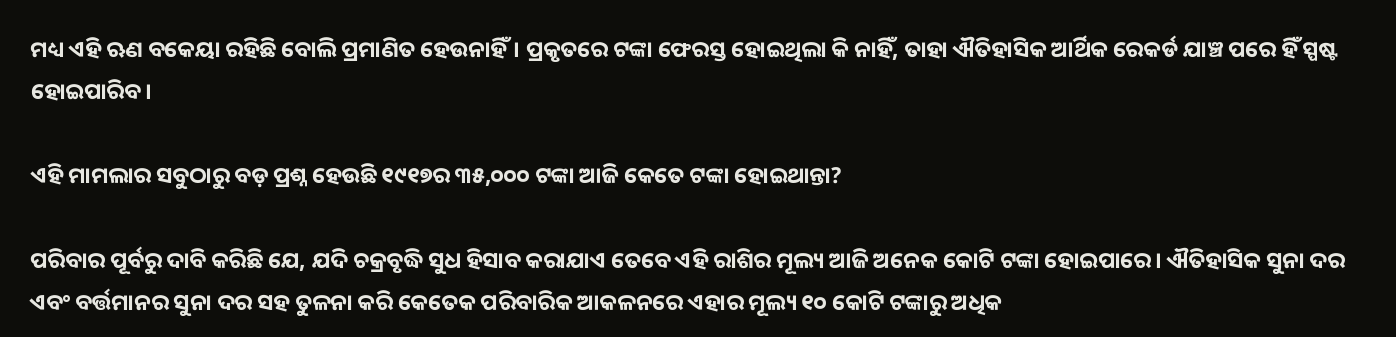ମଧ୍ୟ ଏହି ଋଣ ବକେୟା ରହିଛି ବୋଲି ପ୍ରମାଣିତ ହେଉନାହିଁ। ପ୍ରକୃତରେ ଟଙ୍କା ଫେରସ୍ତ ହୋଇଥିଲା କି ନାହିଁ, ତାହା ଐତିହାସିକ ଆର୍ଥିକ ରେକର୍ଡ ଯାଞ୍ଚ ପରେ ହିଁ ସ୍ପଷ୍ଟ ହୋଇପାରିବ।

ଏହି ମାମଲାର ସବୁଠାରୁ ବଡ଼ ପ୍ରଶ୍ନ ହେଉଛି ୧୯୧୭ର ୩୫,୦୦୦ ଟଙ୍କା ଆଜି କେତେ ଟଙ୍କା ହୋଇଥାନ୍ତା?

ପରିବାର ପୂର୍ବରୁ ଦାବି କରିଛି ଯେ, ଯଦି ଚକ୍ରବୃଦ୍ଧି ସୁଧ ହିସାବ କରାଯାଏ ତେବେ ଏହି ରାଶିର ମୂଲ୍ୟ ଆଜି ଅନେକ କୋଟି ଟଙ୍କା ହୋଇପାରେ। ଐତିହାସିକ ସୁନା ଦର ଏବଂ ବର୍ତ୍ତମାନର ସୁନା ଦର ସହ ତୁଳନା କରି କେତେକ ପରିବାରିକ ଆକଳନରେ ଏହାର ମୂଲ୍ୟ ୧୦ କୋଟି ଟଙ୍କାରୁ ଅଧିକ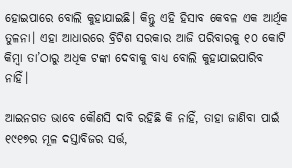ହୋଇପାରେ ବୋଲି କୁହାଯାଇଛି। କିନ୍ତୁ ଏହି ହିସାବ କେବଳ ଏକ ଆର୍ଥିକ ତୁଳନା। ଏହା ଆଧାରରେ ବ୍ରିଟିଶ ସରକାର ଆଜି ପରିବାରକୁ ୧୦ କୋଟି କିମ୍ବା ତା’ଠାରୁ ଅଧିକ ଟଙ୍କା ଦେବାକୁ ବାଧ୍ୟ ବୋଲି କୁହାଯାଇପାରିବ ନାହିଁ।

ଆଇନଗତ ଭାବେ କୌଣସି ଦାବି ରହିଛି କି ନାହିଁ, ତାହା ଜାଣିବା ପାଇଁ ୧୯୧୭ର ମୂଳ ଦସ୍ତାବିଜର ସର୍ତ୍ତ,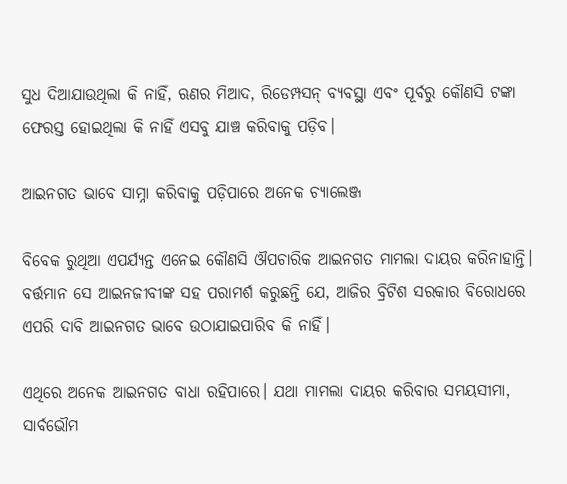ସୁଧ ଦିଆଯାଉଥିଲା କି ନାହିଁ, ଋଣର ମିଆଦ, ରିଡେମ୍ପସନ୍ ବ୍ୟବସ୍ଥା ଏବଂ ପୂର୍ବରୁ କୌଣସି ଟଙ୍କା ଫେରସ୍ତ ହୋଇଥିଲା କି ନାହିଁ ଏସବୁ ଯାଞ୍ଚ କରିବାକୁ ପଡ଼ିବ।

ଆଇନଗତ ଭାବେ ସାମ୍ନା କରିବାକୁ ପଡ଼ିପାରେ ଅନେକ ଚ୍ୟାଲେଞ୍ଜ

ବିବେକ ରୁଥିଆ ଏପର୍ଯ୍ୟନ୍ତ ଏନେଇ କୌଣସି ଔପଚାରିକ ଆଇନଗତ ମାମଲା ଦାୟର କରିନାହାନ୍ତି। ବର୍ତ୍ତମାନ ସେ ଆଇନଜୀବୀଙ୍କ ସହ ପରାମର୍ଶ କରୁଛନ୍ତି ଯେ, ଆଜିର ବ୍ରିଟିଶ ସରକାର ବିରୋଧରେ ଏପରି ଦାବି ଆଇନଗତ ଭାବେ ଉଠାଯାଇପାରିବ କି ନାହିଁ।

ଏଥିରେ ଅନେକ ଆଇନଗତ ବାଧା ରହିପାରେ। ଯଥା ମାମଲା ଦାୟର କରିବାର ସମୟସୀମା, ସାର୍ବଭୌମ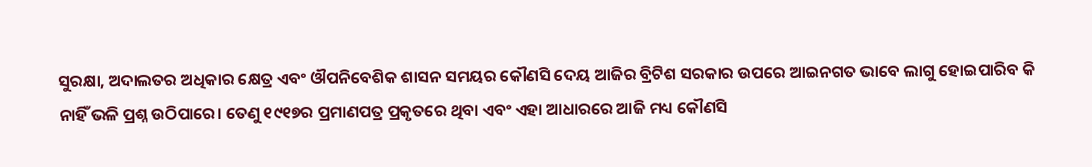ସୁରକ୍ଷା, ଅଦାଲତର ଅଧିକାର କ୍ଷେତ୍ର ଏବଂ ଔପନିବେଶିକ ଶାସନ ସମୟର କୌଣସି ଦେୟ ଆଜିର ବ୍ରିଟିଶ ସରକାର ଉପରେ ଆଇନଗତ ଭାବେ ଲାଗୁ ହୋଇପାରିବ କି ନାହିଁ ଭଳି ପ୍ରଶ୍ନ ଉଠିପାରେ। ତେଣୁ ୧୯୧୭ର ପ୍ରମାଣପତ୍ର ପ୍ରକୃତରେ ଥିବା ଏବଂ ଏହା ଆଧାରରେ ଆଜି ମଧ୍ୟ କୌଣସି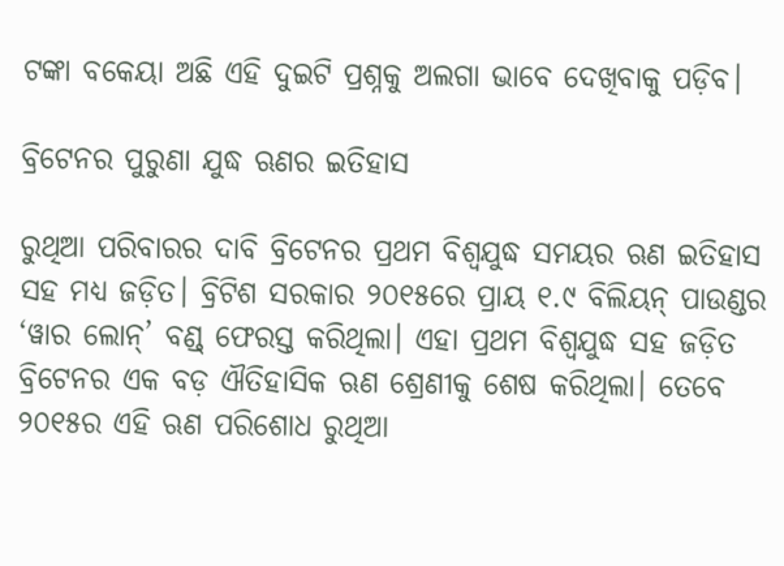ଟଙ୍କା ବକେୟା ଅଛି ଏହି ଦୁଇଟି ପ୍ରଶ୍ନକୁ ଅଲଗା ଭାବେ ଦେଖିବାକୁ ପଡ଼ିବ।

ବ୍ରିଟେନର ପୁରୁଣା ଯୁଦ୍ଧ ଋଣର ଇତିହାସ

ରୁଥିଆ ପରିବାରର ଦାବି ବ୍ରିଟେନର ପ୍ରଥମ ବିଶ୍ୱଯୁଦ୍ଧ ସମୟର ଋଣ ଇତିହାସ ସହ ମଧ୍ୟ ଜଡ଼ିତ। ବ୍ରିଟିଶ ସରକାର ୨୦୧୫ରେ ପ୍ରାୟ ୧.୯ ବିଲିୟନ୍ ପାଉଣ୍ଡର ‘ୱାର ଲୋନ୍’ ବଣ୍ଡ୍ ଫେରସ୍ତ କରିଥିଲା। ଏହା ପ୍ରଥମ ବିଶ୍ୱଯୁଦ୍ଧ ସହ ଜଡ଼ିତ ବ୍ରିଟେନର ଏକ ବଡ଼ ଐତିହାସିକ ଋଣ ଶ୍ରେଣୀକୁ ଶେଷ କରିଥିଲା। ତେବେ ୨୦୧୫ର ଏହି ଋଣ ପରିଶୋଧ ରୁଥିଆ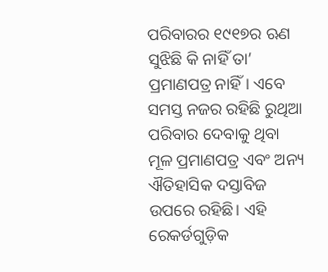ପରିବାରର ୧୯୧୭ର ଋଣ ସୁଝିଛି କି ନାହିଁ ତା’ ପ୍ରମାଣପତ୍ର ନାହିଁ। ଏବେ ସମସ୍ତ ନଜର ରହିଛି ରୁଥିଆ ପରିବାର ଦେବାକୁ ଥିବା ମୂଳ ପ୍ରମାଣପତ୍ର ଏବଂ ଅନ୍ୟ ଐତିହାସିକ ଦସ୍ତାବିଜ ଉପରେ ରହିଛି। ଏହି ରେକର୍ଡଗୁଡ଼ିକ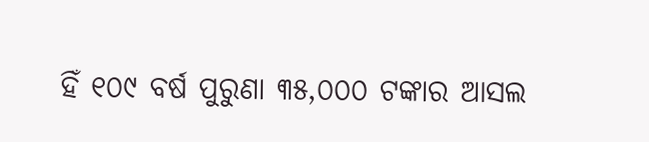ହିଁ ୧୦୯ ବର୍ଷ ପୁରୁଣା ୩୫,୦୦୦ ଟଙ୍କାର ଆସଲ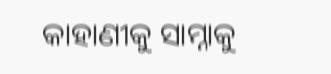କାହାଣୀକୁ ସାମ୍ନାକୁ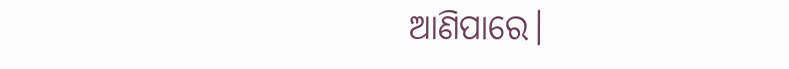ଆଣିପାରେ।